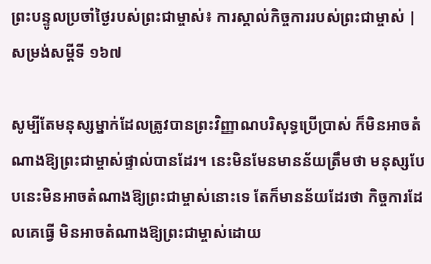ព្រះបន្ទូលប្រចាំថ្ងៃរបស់ព្រះជាម្ចាស់៖ ការស្គាល់កិច្ចការរបស់ព្រះជាម្ចាស់ | សម្រង់សម្ដីទី ១៦៧

សូម្បីតែមនុស្សម្នាក់ដែលត្រូវបានព្រះវិញ្ញាណបរិសុទ្ធប្រើប្រាស់ ក៏មិនអាចតំណាងឱ្យព្រះជាម្ចាស់ផ្ទាល់បានដែរ។ នេះមិនមែនមានន័យត្រឹមថា មនុស្សបែបនេះមិនអាចតំណាងឱ្យព្រះជាម្ចាស់នោះទេ តែក៏មានន័យដែរថា កិច្ចការដែលគេធ្វើ មិនអាចតំណាងឱ្យព្រះជាម្ចាស់ដោយ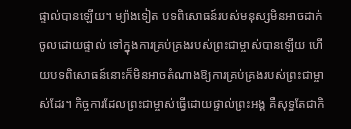ផ្ទាល់បានឡើយ។ ម្យ៉ាងទៀត បទពិសោធន៍របស់មនុស្សមិនអាចដាក់ចូលដោយផ្ទាល់ ទៅក្នុងការគ្រប់គ្រងរបស់ព្រះជាម្ចាស់បានឡើយ ហើយបទពិសោធន៍នោះក៏មិនអាចតំណាងឱ្យការគ្រប់គ្រងរបស់ព្រះជាម្ចាស់ដែរ។ កិច្ចការដែលព្រះជាម្ចាស់ធ្វើដោយផ្ទាល់ព្រះអង្គ គឺសុទ្ធតែជាកិ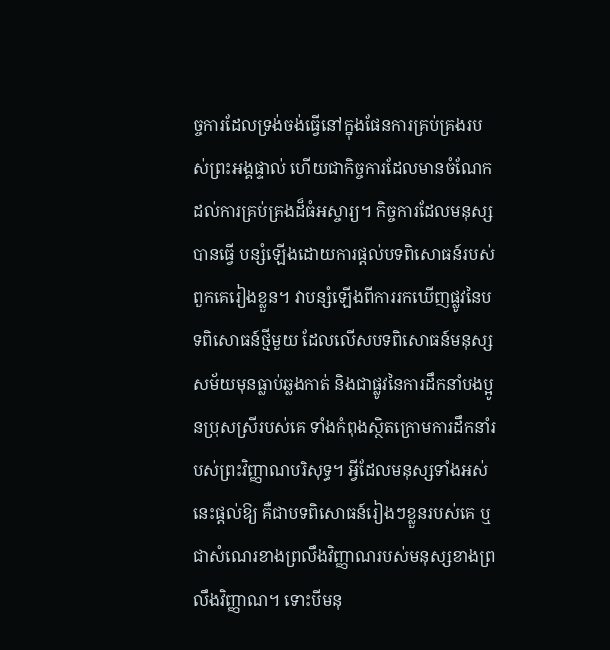ច្ចការដែលទ្រង់ចង់ធ្វើនៅក្នុងផែនការគ្រប់គ្រងរបស់ព្រះអង្គផ្ទាល់ ហើយជាកិច្ចការដែលមានចំណែកដល់ការគ្រប់គ្រងដ៏ធំអស្ចារ្យ។ កិច្ចការដែលមនុស្សបានធ្វើ បន្សំឡើងដោយការផ្ដល់បទពិសោធន៍របស់ពួកគេរៀងខ្លួន។ វាបន្សំឡើងពីការរកឃើញផ្លូវនៃបទពិសោធន៍ថ្មីមួយ ដែលលើសបទពិសោធន៍មនុស្សសម័យមុនធ្លាប់ឆ្លងកាត់ និងជាផ្លូវនៃការដឹកនាំបងប្អូនប្រុសស្រីរបស់គេ ទាំងកំពុងស្ថិតក្រោមការដឹកនាំរបស់ព្រះវិញ្ញាណបរិសុទ្ធ។ អ្វីដែលមនុស្សទាំងអស់នេះផ្ដល់ឱ្យ គឺជាបទពិសោធន៍រៀងៗខ្លួនរបស់គេ ឬជាសំណេរខាងព្រលឹងវិញ្ញាណរបស់មនុស្សខាងព្រលឹងវិញ្ញាណ។ ទោះបីមនុ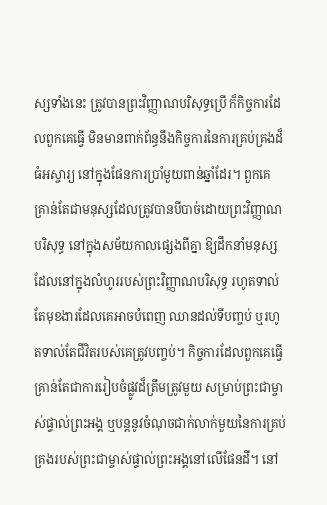ស្សទាំងនេះ ត្រូវបានព្រះវិញ្ញាណបរិសុទ្ធប្រើ ក៏កិច្ចការដែលពួកគេធ្វើ មិនមានពាក់ព័ន្ធនឹងកិច្ចការនៃការគ្រប់គ្រងដ៏ធំអស្ចារ្យ នៅក្នុងផែនការប្រាំមួយពាន់ឆ្នាំដែរ។ ពួកគេគ្រាន់តែជាមនុស្សដែលត្រូវបានបីបាច់ដោយព្រះវិញ្ញាណបរិសុទ្ធ នៅក្នុងសម័យកាលផ្សេងពីគ្នា ឱ្យដឹកនាំមនុស្សដែលនៅក្នុងលំហូររបស់ព្រះវិញ្ញាណបរិសុទ្ធ រហូតទាល់តែមុខងារដែលគេអាចបំពេញ ឈានដល់ទីបញ្ចប់ ឬរហូតទាល់តែជីវិតរបស់គេត្រូវបញ្ចប់។ កិច្ចការដែលពួកគេធ្វើ គ្រាន់តែជាការរៀបចំផ្លូវដ៏ត្រឹមត្រូវមួយ សម្រាប់ព្រះជាម្ចាស់ផ្ទាល់ព្រះអង្គ ឬបន្តនូវចំណុចជាក់លាក់មួយនៃការគ្រប់គ្រងរបស់ព្រះជាម្ចាស់ផ្ទាល់ព្រះអង្គនៅលើផែនដី។ នៅ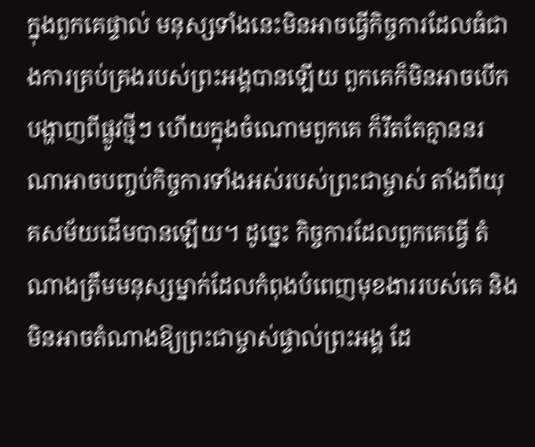ក្នុងពួកគេផ្ទាល់ មនុស្សទាំងនេះមិនអាចធ្វើកិច្ចការដែលធំជាងការគ្រប់គ្រងរបស់ព្រះអង្គបានឡើយ ពួកគេក៏មិនអាចបើកបង្ហាញពីផ្លូវថ្មីៗ ហើយក្នុងចំណោមពួកគេ ក៏រឹតតែគ្មាននរណាអាចបញ្ចប់កិច្ចការទាំងអស់របស់ព្រះជាម្ចាស់ តាំងពីយុគសម័យដើមបានឡើយ។ ដូច្នេះ កិច្ចការដែលពួកគេធ្វើ តំណាងត្រឹមមនុស្សម្នាក់ដែលកំពុងបំពេញមុខងាររបស់គេ និងមិនអាចតំណាងឱ្យព្រះជាម្ចាស់ផ្ទាល់ព្រះអង្គ ដែ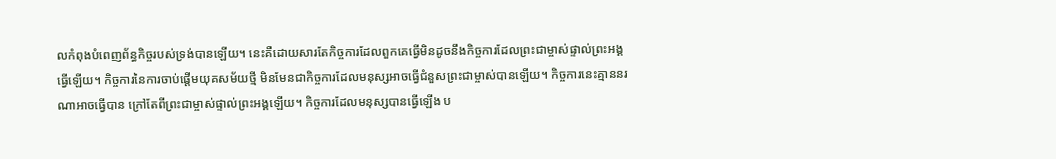លកំពុងបំពេញព័ន្ធកិច្ចរបស់ទ្រង់បានឡើយ។ នេះគឺដោយសារតែកិច្ចការដែលពួកគេធ្វើមិនដូចនឹងកិច្ចការដែលព្រះជាម្ចាស់ផ្ទាល់ព្រះអង្គធ្វើឡើយ។ កិច្ចការនៃការចាប់ផ្ដើមយុគសម័យថ្មី មិនមែនជាកិច្ចការដែលមនុស្សអាចធ្វើជំនួសព្រះជាម្ចាស់បានឡើយ។ កិច្ចការនេះគ្មាននរណាអាចធ្វើបាន ក្រៅតែពីព្រះជាម្ចាស់ផ្ទាល់ព្រះអង្គឡើយ។ កិច្ចការដែលមនុស្សបានធ្វើឡើង ប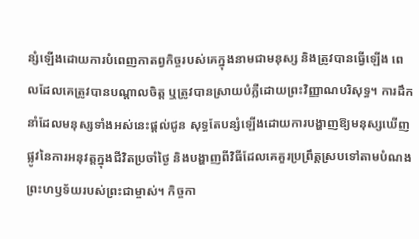ន្សំឡើងដោយការបំពេញកាតព្វកិច្ចរបស់គេក្នុងនាមជាមនុស្ស និងត្រូវបានធ្វើឡើង ពេលដែលគេត្រូវបានបណ្ដាលចិត្ត ឬត្រូវបានស្រាយបំភ្លឺដោយព្រះវិញ្ញាណបរិសុទ្ធ។ ការដឹកនាំដែលមនុស្សទាំងអស់នេះផ្ដល់ជូន សុទ្ធតែបន្សំឡើងដោយការបង្ហាញឱ្យមនុស្សឃើញផ្លូវនៃការអនុវត្តក្នុងជីវិតប្រចាំថ្ងៃ និងបង្ហាញពីវិធីដែលគេគួរប្រព្រឹត្តស្របទៅតាមបំណងព្រះហឫទ័យរបស់ព្រះជាម្ចាស់។ កិច្ចកា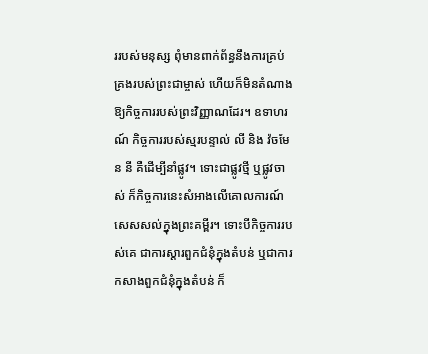ររបស់មនុស្ស ពុំមានពាក់ព័ន្ធនឹងការគ្រប់គ្រងរបស់ព្រះជាម្ចាស់ ហើយក៏មិនតំណាងឱ្យកិច្ចការរបស់ព្រះវិញ្ញាណដែរ។ ឧទាហរណ៍ កិច្ចការរបស់ស្មរបន្ទាល់ លី និង វ៉ចមែន នី គឺដើម្បីនាំផ្លូវ។ ទោះជាផ្លូវថ្មី ឬផ្លូវចាស់ ក៏កិច្ចការនេះសំអាងលើគោលការណ៍សេសសល់ក្នុងព្រះគម្ពីរ។ ទោះបីកិច្ចការរបស់គេ ជាការស្ដារពួកជំនុំក្នុងតំបន់ ឬជាការកសាងពួកជំនុំក្នុងតំបន់ ក៏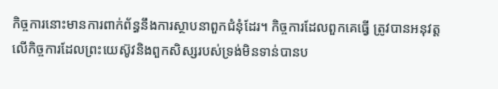កិច្ចការនោះមានការពាក់ព័ន្ធនឹងការស្ថាបនាពួកជំនុំដែរ។ កិច្ចការដែលពួកគេធ្វើ ត្រូវបានអនុវត្តលើកិច្ចការដែលព្រះយេស៊ូវនិងពួកសិស្សរបស់ទ្រង់មិនទាន់បានប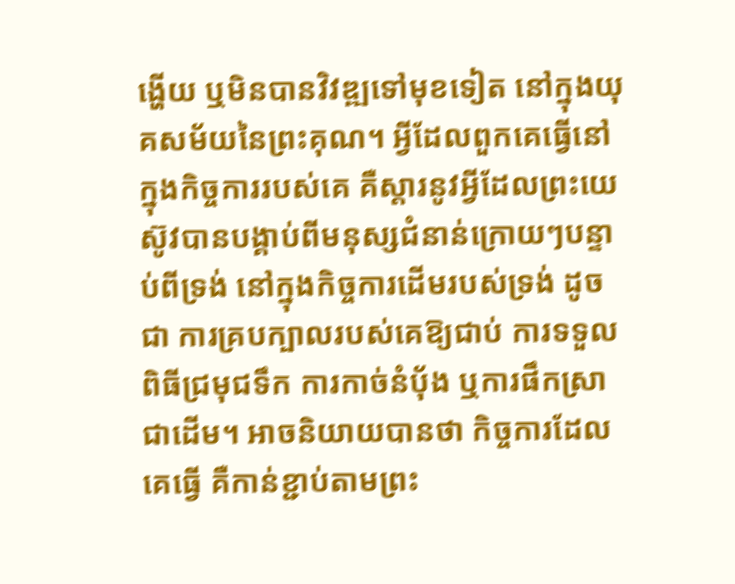ង្ហើយ ឬមិនបានវិវឌ្ឍទៅមុខទៀត នៅក្នុងយុគសម័យនៃព្រះគុណ។ អ្វីដែលពួកគេធ្វើនៅក្នុងកិច្ចការរបស់គេ គឺស្ដារនូវអ្វីដែលព្រះយេស៊ូវបានបង្គាប់ពីមនុស្សជំនាន់ក្រោយៗបន្ទាប់ពីទ្រង់ នៅក្នុងកិច្ចការដើមរបស់ទ្រង់ ដូចជា ការគ្របក្បាលរបស់គេឱ្យជាប់ ការទទួលពិធីជ្រមុជទឹក ការកាច់នំប៉័ង ឬការផឹកស្រាជាដើម។ អាចនិយាយបានថា កិច្ចការដែលគេធ្វើ គឺកាន់ខ្ជាប់តាមព្រះ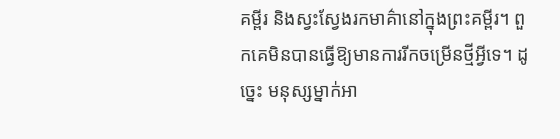គម្ពីរ និងស្វះស្វែងរកមាគ៌ានៅក្នុងព្រះគម្ពីរ។ ពួកគេមិនបានធ្វើឱ្យមានការរីកចម្រើនថ្មីអ្វីទេ។ ដូច្នេះ មនុស្សម្នាក់អា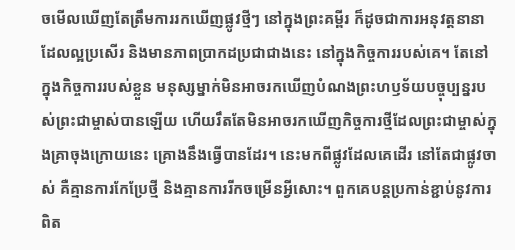ចមើលឃើញតែត្រឹមការរកឃើញផ្លូវថ្មីៗ នៅក្នុងព្រះគម្ពីរ ក៏ដូចជាការអនុវត្តនានាដែលល្អប្រសើរ និងមានភាពប្រាកដប្រជាជាងនេះ នៅក្នុងកិច្ចការរបស់គេ។ តែនៅក្នុងកិច្ចការរបស់ខ្លួន មនុស្សម្នាក់មិនអាចរកឃើញបំណងព្រះហឫទ័យបច្ចុប្បន្នរបស់ព្រះជាម្ចាស់បានឡើយ ហើយរឹតតែមិនអាចរកឃើញកិច្ចការថ្មីដែលព្រះជាម្ចាស់ក្នុងគ្រាចុងក្រោយនេះ គ្រោងនឹងធ្វើបានដែរ។ នេះមកពីផ្លូវដែលគេដើរ នៅតែជាផ្លូវចាស់ គឺគ្មានការកែប្រែថ្មី និងគ្មានការរីកចម្រើនអ្វីសោះ។ ពួកគេបន្តប្រកាន់ខ្ជាប់នូវការពិត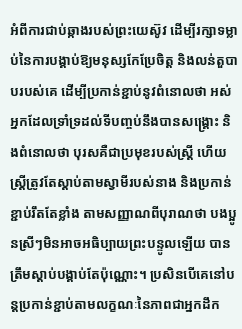អំពីការជាប់ឆ្កាងរបស់ព្រះយេស៊ូវ ដើម្បីរក្សាទម្លាប់នៃការបង្គាប់ឱ្យមនុស្សកែប្រែចិត្ត និងលន់តួបាបរបស់គេ ដើម្បីប្រកាន់ខ្ជាប់នូវពំនោលថា អស់អ្នកដែលទ្រាំទ្រដល់ទីបញ្ចប់នឹងបានសង្គ្រោះ និងពំនោលថា បុរសគឺជាប្រមុខរបស់ស្ត្រី ហើយស្ត្រីត្រូវតែស្ដាប់តាមស្វាមីរបស់នាង និងប្រកាន់ខ្ជាប់រឹតតែខ្លាំង តាមសញ្ញាណពីបុរាណថា បងប្អូនស្រីៗមិនអាចអធិប្បាយព្រះបន្ទូលឡើយ បានត្រឹមស្ដាប់បង្គាប់តែប៉ុណ្ណោះ។ ប្រសិនបើគេនៅបន្តប្រកាន់ខ្ជាប់តាមលក្ខណៈនៃភាពជាអ្នកដឹក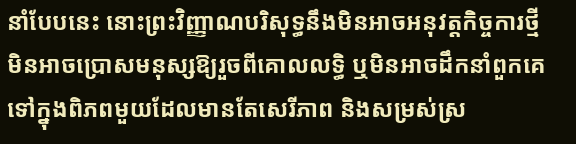នាំបែបនេះ នោះព្រះវិញ្ញាណបរិសុទ្ធនឹងមិនអាចអនុវត្តកិច្ចការថ្មី មិនអាចប្រោសមនុស្សឱ្យរួចពីគោលលទ្ធិ ឬមិនអាចដឹកនាំពួកគេទៅក្នុងពិភពមួយដែលមានតែសេរីភាព និងសម្រស់ស្រ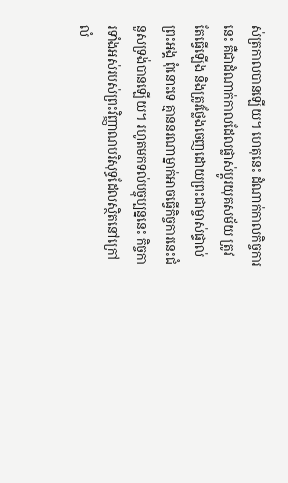ស់ត្រកាលបានឡើយ។ ហេតុនេះ ដំណាក់កាលកិច្ចការនេះ គឺជាដំណាក់កាលដែលផ្លាស់ប្ដូរយុគសម័យ ត្រូវតែធ្វើឡើង និងត្រូវថ្លែងចេញដោយព្រះជាម្ចាស់ផ្ទាល់ព្រះអង្គ ពុំនោះទេ គ្មាននរណាម្នាក់អាចធ្វើកិច្ចការនេះជំនួសទ្រង់បានឡើយ។ រហូតមកទល់បច្ចុប្បន្ននេះ កិច្ចការទាំងអស់របស់ព្រះវិញ្ញាណបរិសុទ្ធដែលស្ថិតនៅក្រៅលំ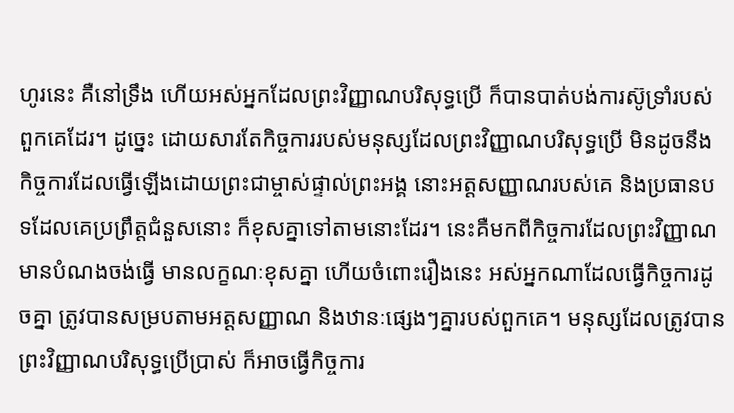ហូរនេះ គឺនៅទ្រឹង ហើយអស់អ្នកដែលព្រះវិញ្ញាណបរិសុទ្ធប្រើ ក៏បានបាត់បង់ការស៊ូទ្រាំរបស់ពួកគេដែរ។ ដូច្នេះ ដោយសារតែកិច្ចការរបស់មនុស្សដែលព្រះវិញ្ញាណបរិសុទ្ធប្រើ មិនដូចនឹងកិច្ចការដែលធ្វើឡើងដោយព្រះជាម្ចាស់ផ្ទាល់ព្រះអង្គ នោះអត្តសញ្ញាណរបស់គេ និងប្រធានបទដែលគេប្រព្រឹត្តជំនួសនោះ ក៏ខុសគ្នាទៅតាមនោះដែរ។ នេះគឺមកពីកិច្ចការដែលព្រះវិញ្ញាណមានបំណងចង់ធ្វើ មានលក្ខណៈខុសគ្នា ហើយចំពោះរឿងនេះ អស់អ្នកណាដែលធ្វើកិច្ចការដូចគ្នា ត្រូវបានសម្របតាមអត្តសញ្ញាណ និងឋានៈផ្សេងៗគ្នារបស់ពួកគេ។ មនុស្សដែលត្រូវបានព្រះវិញ្ញាណបរិសុទ្ធប្រើប្រាស់ ក៏អាចធ្វើកិច្ចការ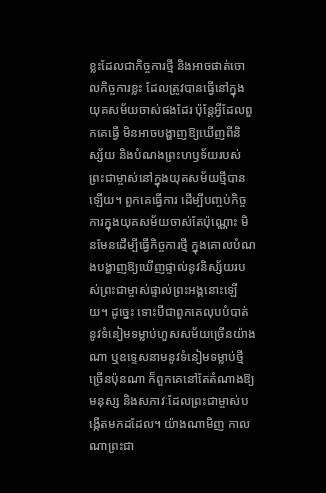ខ្លះដែលជាកិច្ចការថ្មី និងអាចផាត់ចោលកិច្ចការខ្លះ ដែលត្រូវបានធ្វើនៅក្នុងយុគសម័យចាស់ផងដែរ ប៉ុន្តែអ្វីដែលពួកគេធ្វើ មិនអាចបង្ហាញឱ្យឃើញពីនិស្ស័យ និងបំណងព្រះហឫទ័យរបស់ព្រះជាម្ចាស់នៅក្នុងយុគសម័យថ្មីបានឡើយ។ ពួកគេធ្វើការ ដើម្បីបញ្ចប់កិច្ចការក្នុងយុគសម័យចាស់តែប៉ុណ្ណោះ មិនមែនដើម្បីធ្វើកិច្ចការថ្មី ក្នុងគោលបំណងបង្ហាញឱ្យឃើញផ្ទាល់នូវនិស្ស័យរបស់ព្រះជាម្ចាស់ផ្ទាល់ព្រះអង្គនោះឡើយ។ ដូច្នេះ ទោះបីជាពួកគេលុបបំបាត់នូវទំនៀមទម្លាប់ហួសសម័យច្រើនយ៉ាងណា ឬឧទ្ទេសនាមនូវទំនៀមទម្លាប់ថ្មីច្រើនប៉ុនណា ក៏ពួកគេនៅតែតំណាងឱ្យមនុស្ស និងសភាវៈដែលព្រះជាម្ចាស់បង្កើតមកដដែល។ យ៉ាងណាមិញ កាលណាព្រះជា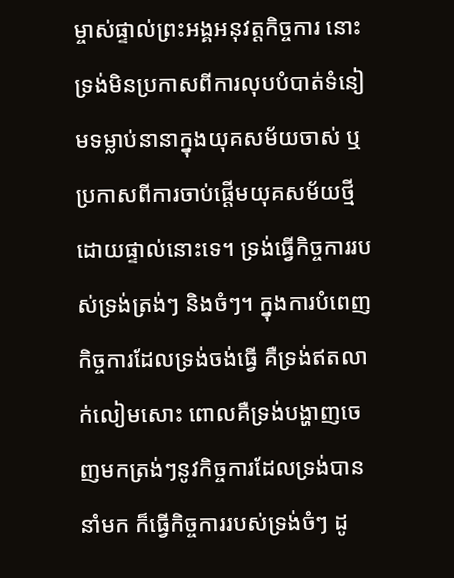ម្ចាស់ផ្ទាល់ព្រះអង្គអនុវត្តកិច្ចការ នោះទ្រង់មិនប្រកាសពីការលុបបំបាត់ទំនៀមទម្លាប់នានាក្នុងយុគសម័យចាស់ ឬប្រកាសពីការចាប់ផ្ដើមយុគសម័យថ្មីដោយផ្ទាល់នោះទេ។ ទ្រង់ធ្វើកិច្ចការរបស់ទ្រង់ត្រង់ៗ និងចំៗ។ ក្នុងការបំពេញកិច្ចការដែលទ្រង់ចង់ធ្វើ គឺទ្រង់ឥតលាក់លៀមសោះ ពោលគឺទ្រង់បង្ហាញចេញមកត្រង់ៗនូវកិច្ចការដែលទ្រង់បាននាំមក ក៏ធ្វើកិច្ចការរបស់ទ្រង់ចំៗ ដូ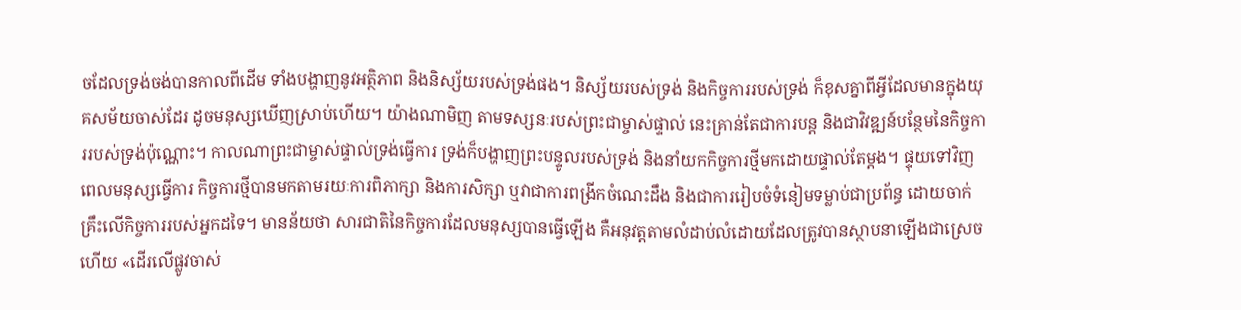ចដែលទ្រង់ចង់បានកាលពីដើម ទាំងបង្ហាញនូវអត្ថិភាព និងនិស្ស័យរបស់ទ្រង់ផង។ និស្ស័យរបស់ទ្រង់ និងកិច្ចការរបស់ទ្រង់ ក៏ខុសគ្នាពីអ្វីដែលមានក្នុងយុគសម័យចាស់ដែរ ដូចមនុស្សឃើញស្រាប់ហើយ។ យ៉ាងណាមិញ តាមទស្សនៈរបស់ព្រះជាម្ចាស់ផ្ទាល់ នេះគ្រាន់តែជាការបន្ត និងជាវិវឌ្ឍន៍បន្ថែមនៃកិច្ចការរបស់ទ្រង់ប៉ុណ្ណោះ។ កាលណាព្រះជាម្ចាស់ផ្ទាល់ទ្រង់ធ្វើការ ទ្រង់ក៏បង្ហាញព្រះបន្ទូលរបស់ទ្រង់ និងនាំយកកិច្ចការថ្មីមកដោយផ្ទាល់តែម្ដង។ ផ្ទុយទៅវិញ ពេលមនុស្សធ្វើការ កិច្ចការថ្មីបានមកតាមរយៈការពិភាក្សា និងការសិក្សា ឬវាជាការពង្រីកចំណេះដឹង និងជាការរៀបចំទំនៀមទម្លាប់ជាប្រព័ន្ធ ដោយចាក់គ្រឹះលើកិច្ចការរបស់អ្នកដទៃ។ មានន័យថា សារជាតិនៃកិច្ចការដែលមនុស្សបានធ្វើឡើង គឺអនុវត្តតាមលំដាប់លំដោយដែលត្រូវបានស្ថាបនាឡើងជាស្រេច ហើយ «ដើរលើផ្លូវចាស់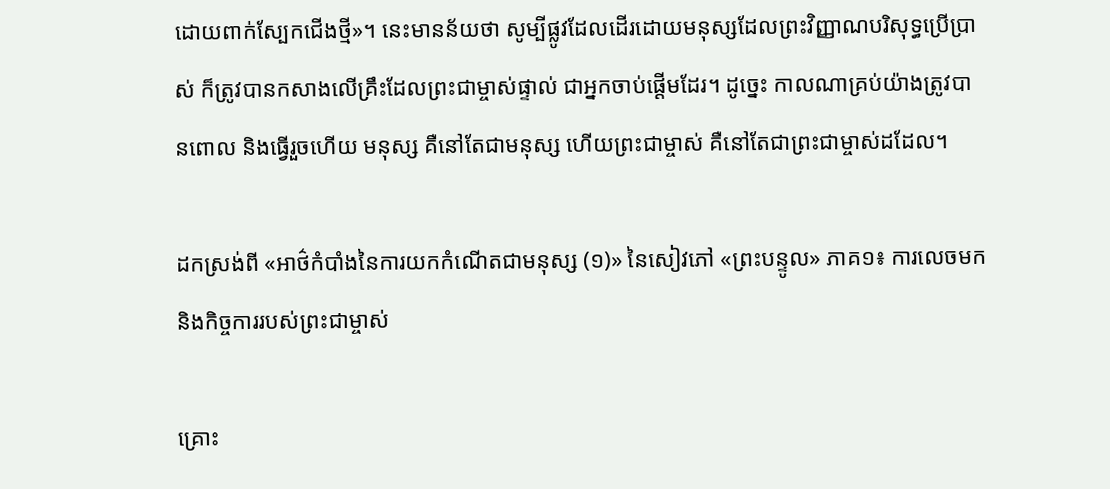ដោយពាក់ស្បែកជើងថ្មី»។ នេះមានន័យថា សូម្បីផ្លូវដែលដើរដោយមនុស្សដែលព្រះវិញ្ញាណបរិសុទ្ធប្រើប្រាស់ ក៏ត្រូវបានកសាងលើគ្រឹះដែលព្រះជាម្ចាស់ផ្ទាល់ ជាអ្នកចាប់ផ្ដើមដែរ។ ដូច្នេះ កាលណាគ្រប់យ៉ាងត្រូវបានពោល និងធ្វើរួចហើយ មនុស្ស គឺនៅតែជាមនុស្ស ហើយព្រះជាម្ចាស់ គឺនៅតែជាព្រះជាម្ចាស់ដដែល។

ដកស្រង់ពី «អាថ៌កំបាំងនៃការយកកំណើតជាមនុស្ស (១)» នៃសៀវភៅ «ព្រះបន្ទូល» ភាគ១៖ ការលេចមក និងកិច្ចការរបស់ព្រះជាម្ចាស់

គ្រោះ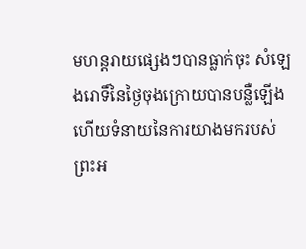មហន្តរាយផ្សេងៗបានធ្លាក់ចុះ សំឡេងរោទិ៍នៃថ្ងៃចុងក្រោយបានបន្លឺឡើង ហើយទំនាយនៃការយាងមករបស់ព្រះអ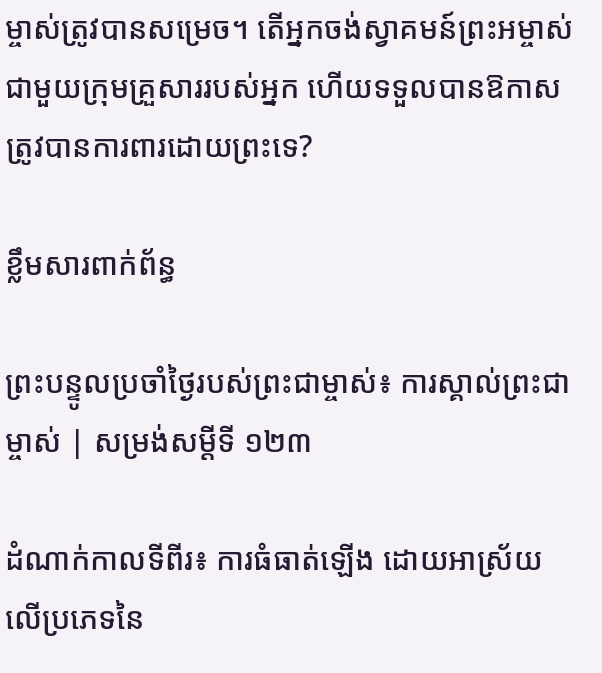ម្ចាស់ត្រូវបានសម្រេច។ តើអ្នកចង់ស្វាគមន៍ព្រះអម្ចាស់ជាមួយក្រុមគ្រួសាររបស់អ្នក ហើយទទួលបានឱកាសត្រូវបានការពារដោយព្រះទេ?

ខ្លឹមសារពាក់ព័ន្ធ

ព្រះបន្ទូលប្រចាំថ្ងៃរបស់ព្រះជាម្ចាស់៖ ការស្គាល់ព្រះជាម្ចាស់ | សម្រង់សម្ដីទី ១២៣

ដំណាក់កាលទីពីរ៖ ការធំធាត់ឡើង ដោយអាស្រ័យលើប្រភេទនៃ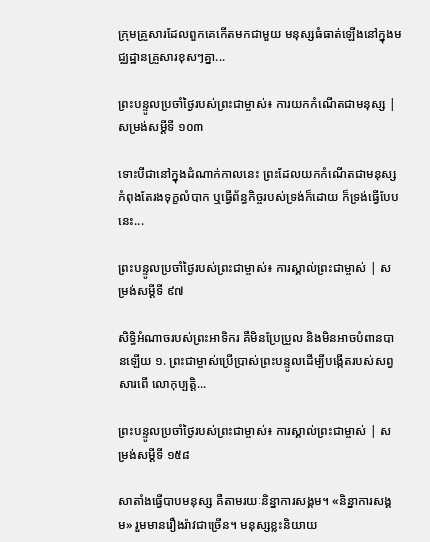ក្រុមគ្រួសារដែលពួកគេកើតមកជាមួយ មនុស្សធំធាត់ឡើងនៅក្នុងមជ្ឈដ្ឋានគ្រួសារខុសៗគ្នា...

ព្រះបន្ទូលប្រចាំថ្ងៃរបស់ព្រះជាម្ចាស់៖ ការយកកំណើតជាមនុស្ស | សម្រង់សម្ដីទី ១០៣

ទោះបីជានៅក្នុងដំណាក់កាលនេះ ព្រះដែលយកកំណើតជាមនុស្សកំពុងតែរងទុក្ខលំបាក ឬធ្វើព័ន្ធកិច្ចរបស់ទ្រង់ក៏ដោយ ក៏ទ្រង់ធ្វើបែបនេះ...

ព្រះបន្ទូលប្រចាំថ្ងៃរបស់ព្រះជាម្ចាស់៖ ការស្គាល់ព្រះជាម្ចាស់ | សម្រង់សម្ដីទី ៩៧

សិទ្ធិអំណាចរបស់ព្រះអាទិករ គឺមិនប្រែប្រួល និងមិនអាចបំពានបានឡើយ ១. ព្រះជាម្ចាស់ប្រើប្រាស់ព្រះបន្ទូលដើម្បីបង្កើតរបស់សព្វសារពើ លោកុប្បត្តិ...

ព្រះបន្ទូលប្រចាំថ្ងៃរបស់ព្រះជាម្ចាស់៖ ការស្គាល់ព្រះជាម្ចាស់ | សម្រង់សម្ដីទី ១៥៨

សាតាំងធ្វើបាបមនុស្ស គឺតាមរយៈនិន្នាការសង្គម។ «និន្នាការសង្គម» រួមមានរឿងរ៉ាវជាច្រើន។ មនុស្សខ្លះនិយាយ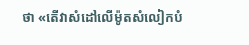ថា «តើវាសំដៅលើម៉ូតសំលៀកបំ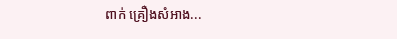ពាក់ គ្រឿងសំអាង...